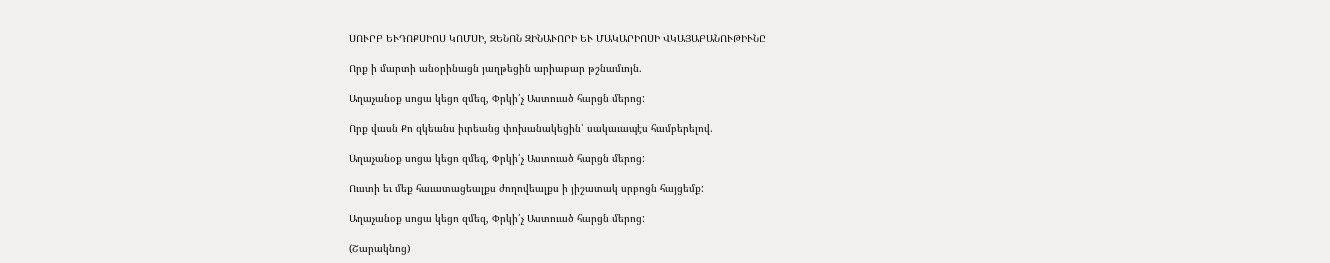ՍՈՒՐԲ ԵՒԴՈՔՍԻՈՍ ԿՈՄՍԻ, ԶԵՆՈՆ ԶԻՆԱՒՈՐԻ ԵՒ ՄԱԿԱՐԻՈՍԻ ՎԿԱՅԱԲԱՆՈՒԹԻՒՆԸ

Որք ի մարտի անօրինացն յաղթեցին արիաբար թշնամւոյն.

Աղաչանօք սոցա կեցո զմեզ, Փրկի՛չ Աստուած հարցն մերոց:

Որք վասն Քո զկեանս իւրեանց փոխանակեցին՝ սակաւապէս համբերելով.

Աղաչանօք սոցա կեցո զմեզ, Փրկի՛չ Աստուած հարցն մերոց:

Ուստի եւ մեք հաւատացեալքս ժողովեալքս ի յիշատակ սրբոցն հայցեմք:

Աղաչանօք սոցա կեցո զմեզ, Փրկի՛չ Աստուած հարցն մերոց:

(Շարակնոց)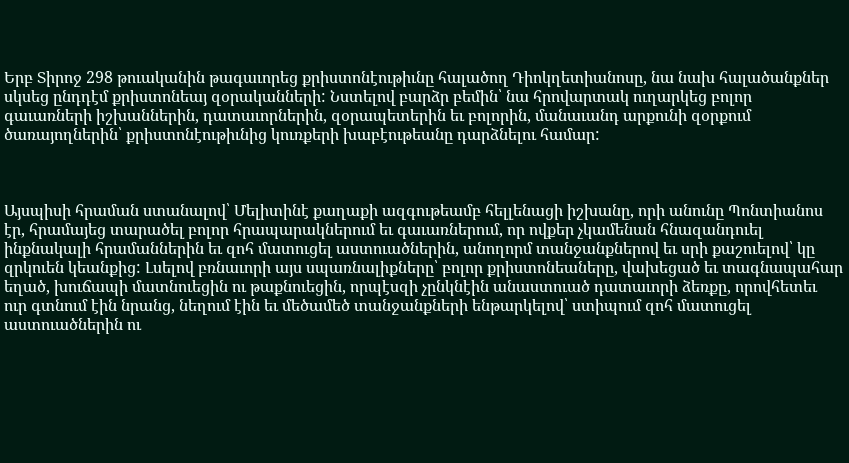Երբ Տիրոջ 298 թուականին թագաւորեց քրիստոնէութիւնը հալածող Դիոկղետիանոսը, նա նախ հալածանքներ սկսեց ընդդէմ քրիստոնեայ զօրականների: Նստելով բարձր բեմին՝ նա հրովարտակ ուղարկեց բոլոր գաւառների իշխաններին, դատաւորներին, զօրապետերին եւ բոլորին, մանաւանդ արքունի զօրքում ծառայողներին՝ քրիստոնէութիւնից կուռքերի խաբէութեանը դարձնելու համար:



Այսպիսի հրաման ստանալով՝ Մելիտինէ քաղաքի ազգութեամբ հելլենացի իշխանը, որի անունը Պոնտիանոս էր, հրամայեց տարածել բոլոր հրապարակներում եւ գաւառներում, որ ովքեր չկամենան հնազանդուել ինքնակալի հրամաններին եւ զոհ մատուցել աստուածներին, անողորմ տանջանքներով եւ սրի քաշուելով՝ կը զրկուեն կեանքից: Լսելով բռնաւորի այս սպառնալիքները՝ բոլոր քրիստոնեաները, վախեցած եւ տագնապահար եղած, խուճապի մատնուեցին ու թաքնուեցին, որպէսզի չընկնէին անաստուած դատաւորի ձեռքը, որովհետեւ ուր գտնում էին նրանց, նեղում էին եւ մեծամեծ տանջանքների ենթարկելով՝ ստիպում զոհ մատուցել աստուածներին ու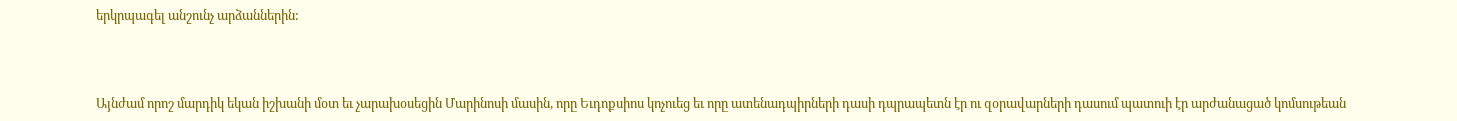երկրպագել անշունչ արձաններին:



Այնժամ որոշ մարդիկ եկան իշխանի մօտ եւ չարախօսեցին Մարինոսի մասին, որը Եւդոքսիոս կոչուեց եւ որը ատենադպիրների դասի դպրապետն էր ու զօրավարների դասում պատուի էր արժանացած կոմսութեան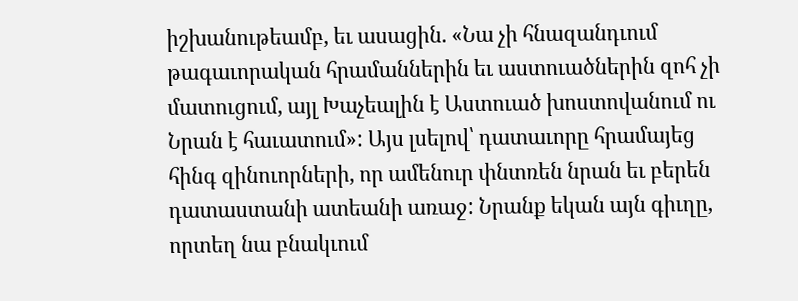իշխանութեամբ, եւ ասացին. «Նա չի հնազանդւում թագաւորական հրամաններին եւ աստուածներին զոհ չի մատուցում, այլ Խաչեալին է Աստուած խոստովանում ու Նրան է հաւատում»: Այս լսելով՝ դատաւորը հրամայեց հինգ զինուորների, որ ամենուր փնտռեն նրան եւ բերեն դատաստանի ատեանի առաջ: Նրանք եկան այն գիւղը, որտեղ նա բնակւում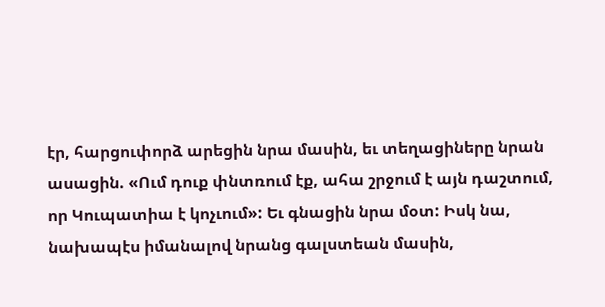էր, հարցուփորձ արեցին նրա մասին, եւ տեղացիները նրան ասացին. «Ում դուք փնտռում էք, ահա շրջում է այն դաշտում, որ Կուպատիա է կոչւում»: Եւ գնացին նրա մօտ: Իսկ նա, նախապէս իմանալով նրանց գալստեան մասին,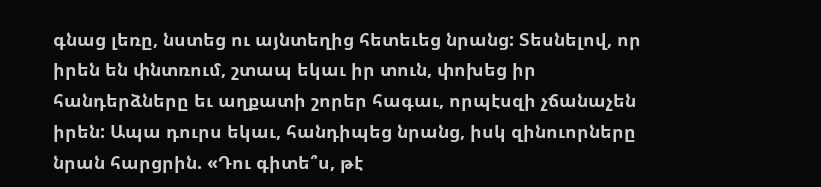գնաց լեռը, նստեց ու այնտեղից հետեւեց նրանց: Տեսնելով, որ իրեն են փնտռում, շտապ եկաւ իր տուն, փոխեց իր հանդերձները եւ աղքատի շորեր հագաւ, որպէսզի չճանաչեն իրեն: Ապա դուրս եկաւ, հանդիպեց նրանց, իսկ զինուորները նրան հարցրին. «Դու գիտե՞ս, թէ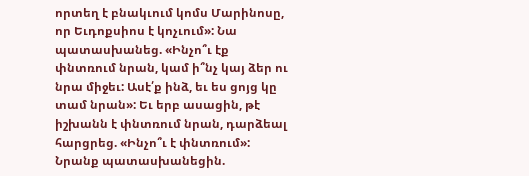որտեղ է բնակւում կոմս Մարինոսը, որ Եւդոքսիոս է կոչւում»: Նա պատասխանեց. «Ինչո՞ւ էք փնտռում նրան, կամ ի՞նչ կայ ձեր ու նրա միջեւ: Ասէ՛ք ինձ, եւ ես ցոյց կը տամ նրան»: Եւ երբ ասացին, թէ իշխանն է փնտռում նրան, դարձեալ հարցրեց. «Ինչո՞ւ է փնտռում»: Նրանք պատասխանեցին.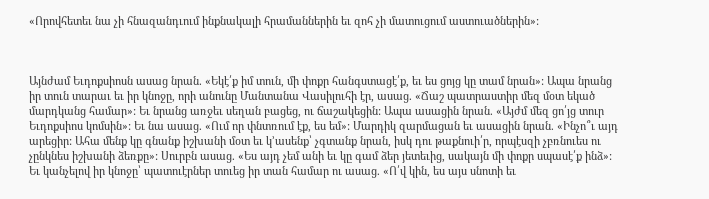«Որովհետեւ նա չի հնազանդւում ինքնակալի հրամաններին եւ զոհ չի մատուցում աստուածներին»:



Այնժամ Եւդոքսիոսն ասաց նրան. «Եկէ՛ք իմ տուն, մի փոքր հանգստացէ՛ք, եւ ես ցոյց կը տամ նրան»: Ապա նրանց իր տուն տարաւ եւ իր կնոջը, որի անունը Մանտանա Վասիլուհի էր, ասաց. «Ճաշ պատրաստիր մեզ մօտ եկած մարդկանց համար»: Եւ նրանց առջեւ սեղան բացեց, ու ճաշակեցին: Ապա ասացին նրան. «Այժմ մեզ ցո՛յց տուր Եւդոքսիոս կոմսին»: Եւ նա ասաց. «Ում որ փնտռում էք, ես եմ»: Մարդիկ զարմացան եւ ասացին նրան. «Ինչո՞ւ այդ արեցիր: Ահա մենք կը գնանք իշխանի մօտ եւ կ՚ասենք՝ չգտանք նրան, իսկ դու թաքնուի՛ր, որպէսզի չբռնուես ու չընկնես իշխանի ձեռքը»: Սուրբն ասաց. «Ես այդ չեմ անի եւ կը գամ ձեր յետեւից, սակայն մի փոքր սպասէ՛ք ինձ»: Եւ կանչելով իր կնոջը՝ պատուէրներ տուեց իր տան համար ու ասաց. «Ո՛վ կին, ես այս սնոտի եւ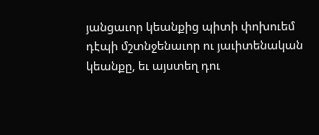յանցաւոր կեանքից պիտի փոխուեմ դէպի մշտնջենաւոր ու յաւիտենական կեանքը, եւ այստեղ դու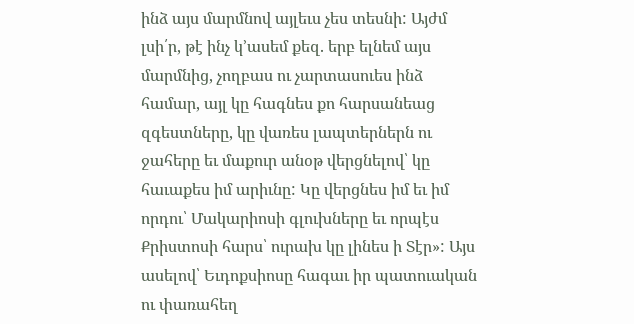ինձ այս մարմնով այլեւս չես տեսնի: Այժմ լսի՛ր, թէ ինչ կ՚ասեմ քեզ. երբ ելնեմ այս մարմնից, չողբաս ու չարտասուես ինձ համար, այլ կը հագնես քո հարսանեաց զգեստները, կը վառես լապտերներն ու ջահերը եւ մաքուր անօթ վերցնելով՝ կը հաւաքես իմ արիւնը: Կը վերցնես իմ եւ իմ որդու՝ Մակարիոսի գլուխները եւ որպէս Քրիստոսի հարս՝ ուրախ կը լինես ի Տէր»: Այս ասելով՝ Եւդոքսիոսը հագաւ իր պատուական ու փառահեղ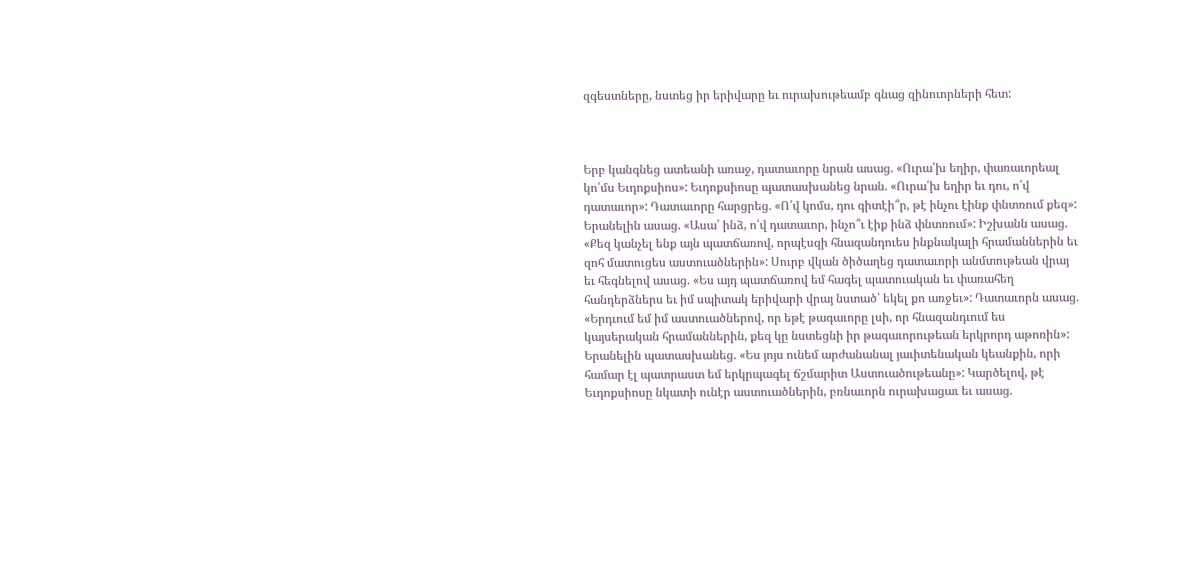զգեստները, նստեց իր երիվարը եւ ուրախութեամբ գնաց զինուորների հետ:



Երբ կանգնեց ատեանի առաջ, դատաւորը նրան ասաց. «Ուրա՛խ եղիր, փառաւորեալ կո՛մս Եւդոքսիոս»: Եւդոքսիոսը պատասխանեց նրան. «Ուրա՛խ եղիր եւ դու, ո՛վ դատաւոր»: Դատաւորը հարցրեց. «Ո՛վ կոմս, դու գիտէի՞ր, թէ ինչու էինք փնտռում քեզ»: Երանելին ասաց. «Ասա՛ ինձ, ո՛վ դատաւոր, ինչո՞ւ էիք ինձ փնտռում»: Իշխանն ասաց. «Քեզ կանչել ենք այն պատճառով, որպէսզի հնազանդուես ինքնակալի հրամաններին եւ զոհ մատուցես աստուածներին»: Սուրբ վկան ծիծաղեց դատաւորի անմտութեան վրայ եւ հեգնելով ասաց. «Ես այդ պատճառով եմ հագել պատուական եւ փառահեղ հանդերձներս եւ իմ սպիտակ երիվարի վրայ նստած՝ եկել քո առջեւ»: Դատաւորն ասաց. «Երդւում եմ իմ աստուածներով, որ եթէ թագաւորը լսի, որ հնազանդւում ես կայսերական հրամաններին, քեզ կը նստեցնի իր թագաւորութեան երկրորդ աթոռին»: Երանելին պատասխանեց. «Ես յոյս ունեմ արժանանալ յաւիտենական կեանքին, որի համար էլ պատրաստ եմ երկրպագել ճշմարիտ Աստուածութեանը»: Կարծելով, թէ Եւդոքսիոսը նկատի ունէր աստուածներին, բռնաւորն ուրախացաւ եւ ասաց.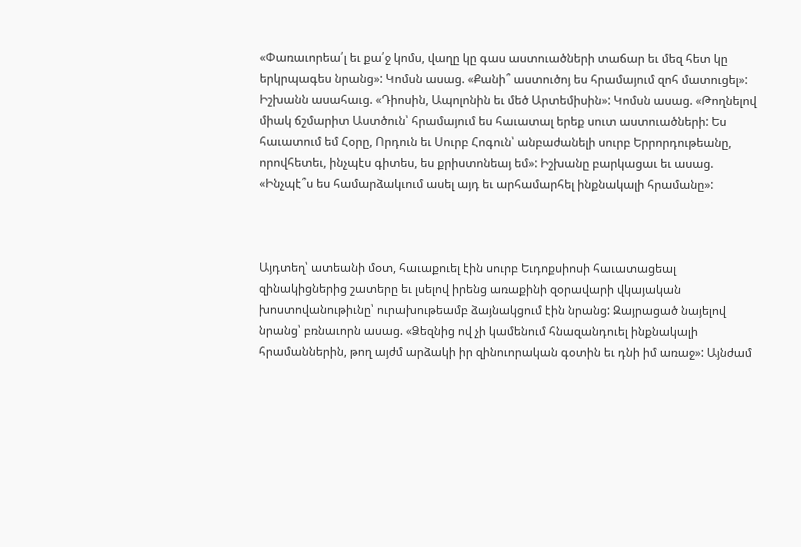«Փառաւորեա՛լ եւ քա՛ջ կոմս, վաղը կը գաս աստուածների տաճար եւ մեզ հետ կը երկրպագես նրանց»: Կոմսն ասաց. «Քանի՞ աստուծոյ ես հրամայում զոհ մատուցել»: Իշխանն ասահաւց. «Դիոսին, Ապոլոնին եւ մեծ Արտեմիսին»: Կոմսն ասաց. «Թողնելով միակ ճշմարիտ Աստծուն՝ հրամայում ես հաւատալ երեք սուտ աստուածների: Ես հաւատում եմ Հօրը, Որդուն եւ Սուրբ Հոգուն՝ անբաժանելի սուրբ Երրորդութեանը, որովհետեւ, ինչպէս գիտես, ես քրիստոնեայ եմ»: Իշխանը բարկացաւ եւ ասաց. «Ինչպէ՞ս ես համարձակւում ասել այդ եւ արհամարհել ինքնակալի հրամանը»:



Այդտեղ՝ ատեանի մօտ, հաւաքուել էին սուրբ Եւդոքսիոսի հաւատացեալ զինակիցներից շատերը եւ լսելով իրենց առաքինի զօրավարի վկայական խոստովանութիւնը՝ ուրախութեամբ ձայնակցում էին նրանց: Զայրացած նայելով նրանց՝ բռնաւորն ասաց. «Ձեզնից ով չի կամենում հնազանդուել ինքնակալի հրամաններին, թող այժմ արձակի իր զինուորական գօտին եւ դնի իմ առաջ»: Այնժամ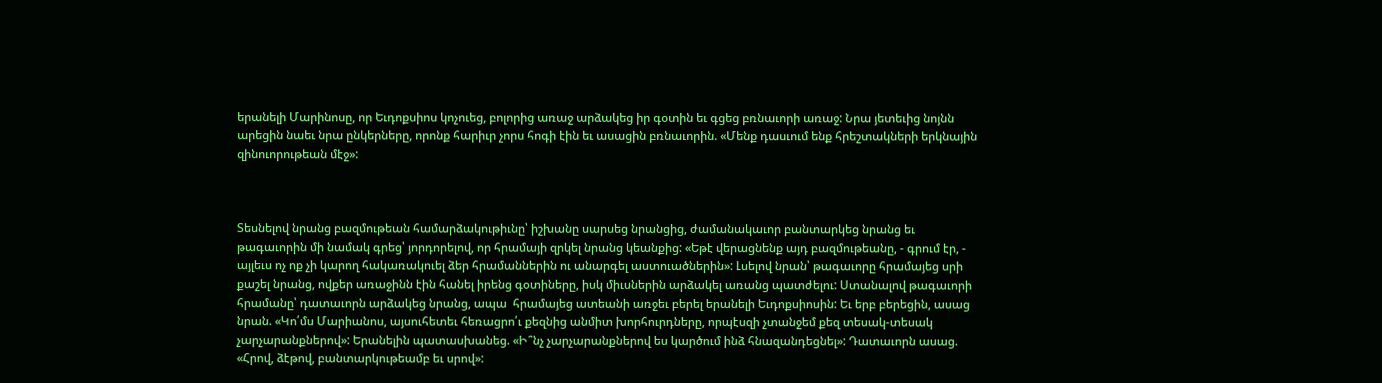երանելի Մարինոսը, որ Եւդոքսիոս կոչուեց, բոլորից առաջ արձակեց իր գօտին եւ գցեց բռնաւորի առաջ: Նրա յետեւից նոյնն արեցին նաեւ նրա ընկերները, որոնք հարիւր չորս հոգի էին եւ ասացին բռնաւորին. «Մենք դասւում ենք հրեշտակների երկնային զինուորութեան մէջ»:



Տեսնելով նրանց բազմութեան համարձակութիւնը՝ իշխանը սարսեց նրանցից, ժամանակաւոր բանտարկեց նրանց եւ թագաւորին մի նամակ գրեց՝ յորդորելով, որ հրամայի զրկել նրանց կեանքից: «Եթէ վերացնենք այդ բազմութեանը, - գրում էր, - այլեւս ոչ ոք չի կարող հակառակուել ձեր հրամաններին ու անարգել աստուածներին»: Լսելով նրան՝ թագաւորը հրամայեց սրի քաշել նրանց, ովքեր առաջինն էին հանել իրենց գօտիները, իսկ միւսներին արձակել առանց պատժելու: Ստանալով թագաւորի հրամանը՝ դատաւորն արձակեց նրանց, ապա  հրամայեց ատեանի առջեւ բերել երանելի Եւդոքսիոսին: Եւ երբ բերեցին, ասաց նրան. «Կո՛մս Մարիանոս, այսուհետեւ հեռացրո՛ւ քեզնից անմիտ խորհուրդները, որպէսզի չտանջեմ քեզ տեսակ-տեսակ չարչարանքներով»: Երանելին պատասխանեց. «Ի՞նչ չարչարանքներով ես կարծում ինձ հնազանդեցնել»: Դատաւորն ասաց. «Հրով, ձէթով, բանտարկութեամբ եւ սրով»: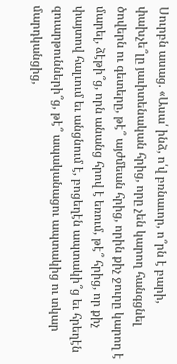Սուրբն ասաց. «Ասա՛ ինձ, ո՛վ բռնաւոր, ո՞րն է բարի, փախչե՞լը յաւիտենական հրից, որը չեն կարող հանգցնել ծովերն ու գետերը, թէ՞ այժմեան հրից, որին քիչ ջուրը կարող է մարել, ձէթի՞ց, որն անանց հրով է եռում, թէ՞ հրից, որ քիչ փայտով հալւում եւ անցնում է, բոցեղէն ապտակի՞ց եւ հրեղէն զուարթունների՞ց, թէ՞ ապականացու ապտակից ու տկար մարդկանցից,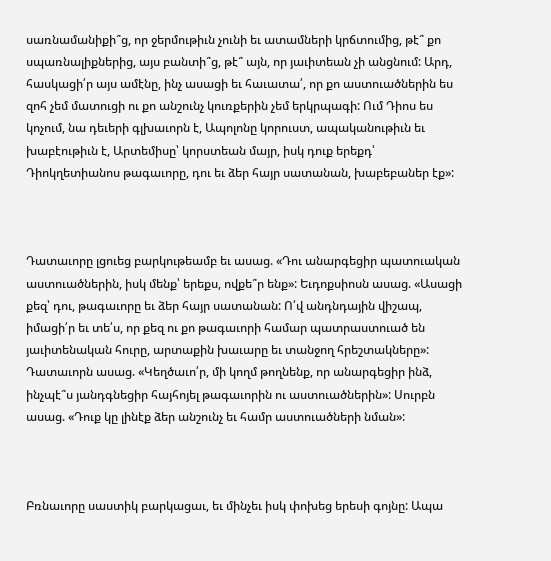սառնամանիքի՞ց, որ ջերմութիւն չունի եւ ատամների կրճտումից, թէ՞ քո սպառնալիքներից, այս բանտի՞ց, թէ՞ այն, որ յաւիտեան չի անցնում: Արդ, հասկացի՛ր այս ամէնը, ինչ ասացի եւ հաւատա՛, որ քո աստուածներին ես զոհ չեմ մատուցի ու քո անշունչ կուռքերին չեմ երկրպագի: Ում Դիոս ես կոչում, նա դեւերի գլխաւորն է, Ապոլոնը կորուստ, ապականութիւն եւ խաբէութիւն է, Արտեմիսը՝ կորստեան մայր, իսկ դուք երեքդ՝ Դիոկղետիանոս թագաւորը, դու եւ ձեր հայր սատանան, խաբեբաներ էք»:



Դատաւորը լցուեց բարկութեամբ եւ ասաց. «Դու անարգեցիր պատուական աստուածներին, իսկ մենք՝ երեքս, ովքե՞ր ենք»: Եւդոքսիոսն ասաց. «Ասացի քեզ՝ դու, թագաւորը եւ ձեր հայր սատանան: Ո՛վ անդնդային վիշապ, իմացի՛ր եւ տե՛ս, որ քեզ ու քո թագաւորի համար պատրաստուած են յաւիտենական հուրը, արտաքին խաւարը եւ տանջող հրեշտակները»: Դատաւորն ասաց. «Կեղծաւո՛ր, մի կողմ թողնենք, որ անարգեցիր ինձ, ինչպէ՞ս յանդգնեցիր հայհոյել թագաւորին ու աստուածներին»: Սուրբն ասաց. «Դուք կը լինէք ձեր անշունչ եւ համր աստուածների նման»:



Բռնաւորը սաստիկ բարկացաւ, եւ մինչեւ իսկ փոխեց երեսի գոյնը: Ապա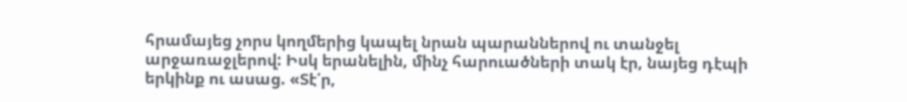հրամայեց չորս կողմերից կապել նրան պարաններով ու տանջել արջառաջլերով: Իսկ երանելին, մինչ հարուածների տակ էր, նայեց դէպի երկինք ու ասաց. «Տէ՛ր,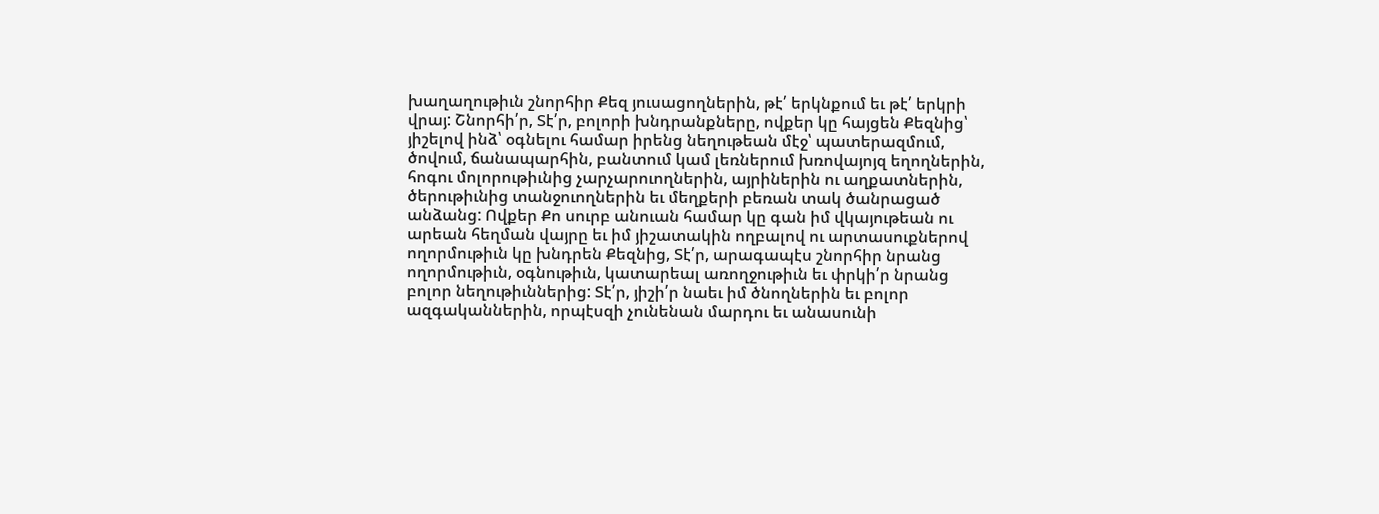խաղաղութիւն շնորհիր Քեզ յուսացողներին, թէ՛ երկնքում եւ թէ՛ երկրի վրայ: Շնորհի՛ր, Տէ՛ր, բոլորի խնդրանքները, ովքեր կը հայցեն Քեզնից՝ յիշելով ինձ՝ օգնելու համար իրենց նեղութեան մէջ՝ պատերազմում, ծովում, ճանապարհին, բանտում կամ լեռներում խռովայոյզ եղողներին, հոգու մոլորութիւնից չարչարուողներին, այրիներին ու աղքատներին, ծերութիւնից տանջուողներին եւ մեղքերի բեռան տակ ծանրացած անձանց: Ովքեր Քո սուրբ անուան համար կը գան իմ վկայութեան ու արեան հեղման վայրը եւ իմ յիշատակին ողբալով ու արտասուքներով ողորմութիւն կը խնդրեն Քեզնից, Տէ՛ր, արագապէս շնորհիր նրանց ողորմութիւն, օգնութիւն, կատարեալ առողջութիւն եւ փրկի՛ր նրանց բոլոր նեղութիւններից: Տէ՛ր, յիշի՛ր նաեւ իմ ծնողներին եւ բոլոր ազգականներին, որպէսզի չունենան մարդու եւ անասունի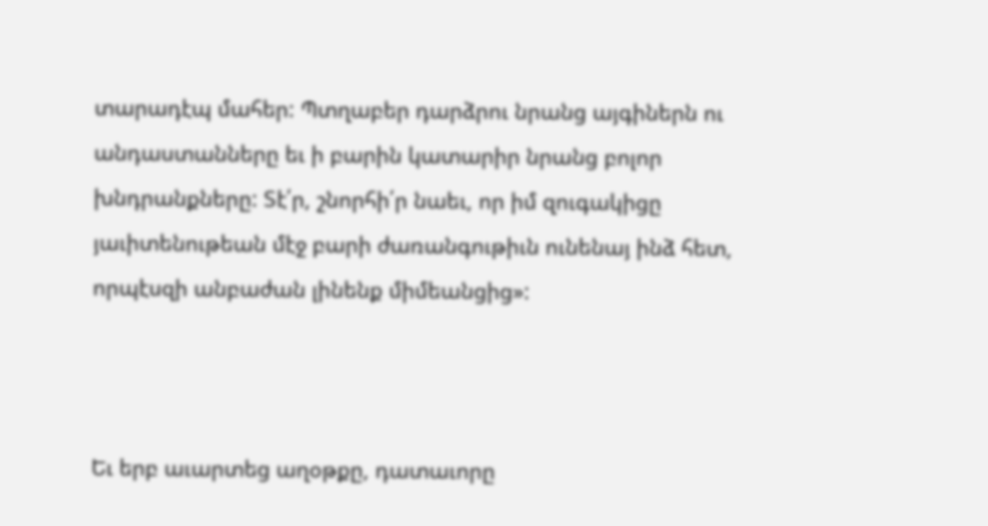տարադէպ մահեր: Պտղաբեր դարձրու նրանց այգիներն ու անդաստանները եւ ի բարին կատարիր նրանց բոլոր խնդրանքները: Տէ՛ր, շնորհի՛ր նաեւ, որ իմ զուգակիցը յաւիտենութեան մէջ բարի ժառանգութիւն ունենայ ինձ հետ, որպէսզի անբաժան լինենք միմեանցից»:



Եւ երբ աւարտեց աղօթքը, դատաւորը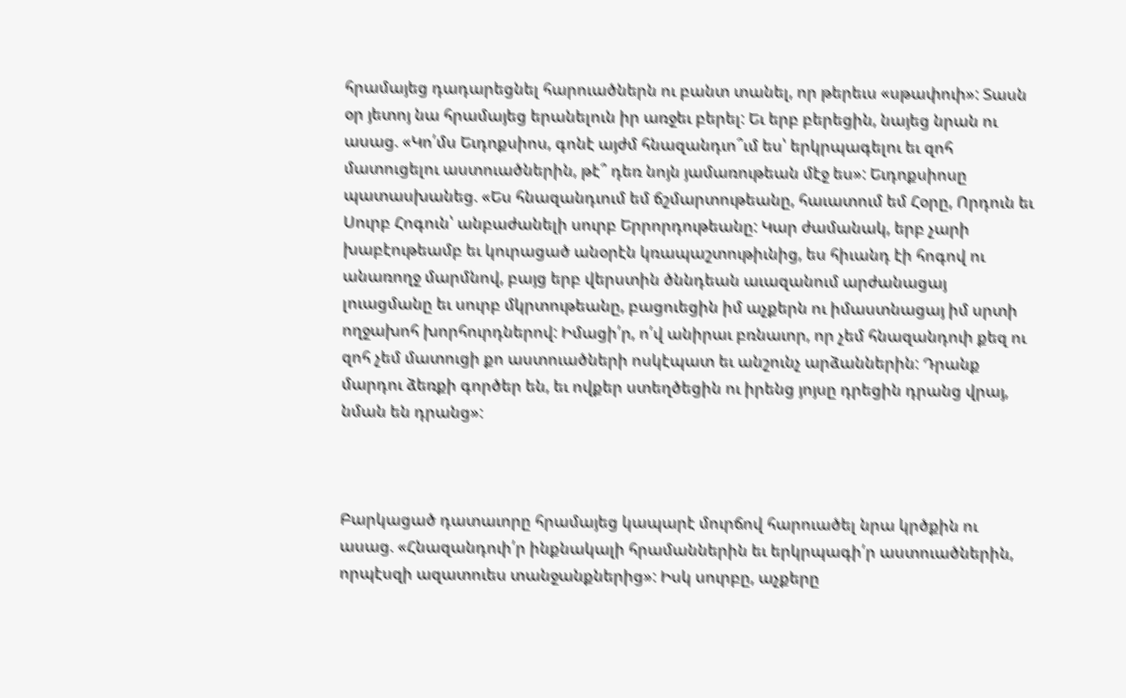հրամայեց դադարեցնել հարուածներն ու բանտ տանել, որ թերեւս «սթափուի»: Տասն օր յետոյ նա հրամայեց երանելուն իր առջեւ բերել: Եւ երբ բերեցին, նայեց նրան ու ասաց. «Կո՛մս Եւդոքսիոս, գոնէ այժմ հնազանդւո՞ւմ ես՝ երկրպագելու եւ զոհ մատուցելու աստուածներին, թէ՞ դեռ նոյն յամառութեան մէջ ես»: Եւդոքսիոսը պատասխանեց. «Ես հնազանդւում եմ ճշմարտութեանը, հաւատում եմ Հօրը, Որդուն եւ Սուրբ Հոգուն՝ անբաժանելի սուրբ Երրորդութեանը: Կար ժամանակ, երբ չարի խաբէութեամբ եւ կուրացած անօրէն կռապաշտութիւնից, ես հիւանդ էի հոգով ու անառողջ մարմնով, բայց երբ վերստին ծննդեան աւազանում արժանացայ լուացմանը եւ սուրբ մկրտութեանը, բացուեցին իմ աչքերն ու իմաստնացայ իմ սրտի ողջախոհ խորհուրդներով: Իմացի՛ր, ո՛վ անիրաւ բռնաւոր, որ չեմ հնազանդուի քեզ ու զոհ չեմ մատուցի քո աստուածների ոսկէպատ եւ անշունչ արձաններին: Դրանք մարդու ձեռքի գործեր են, եւ ովքեր ստեղծեցին ու իրենց յոյսը դրեցին դրանց վրայ, նման են դրանց»:



Բարկացած դատաւորը հրամայեց կապարէ մուրճով հարուածել նրա կրծքին ու ասաց. «Հնազանդուի՛ր ինքնակալի հրամաններին եւ երկրպագի՛ր աստուածներին, որպէսզի ազատուես տանջանքներից»: Իսկ սուրբը, աչքերը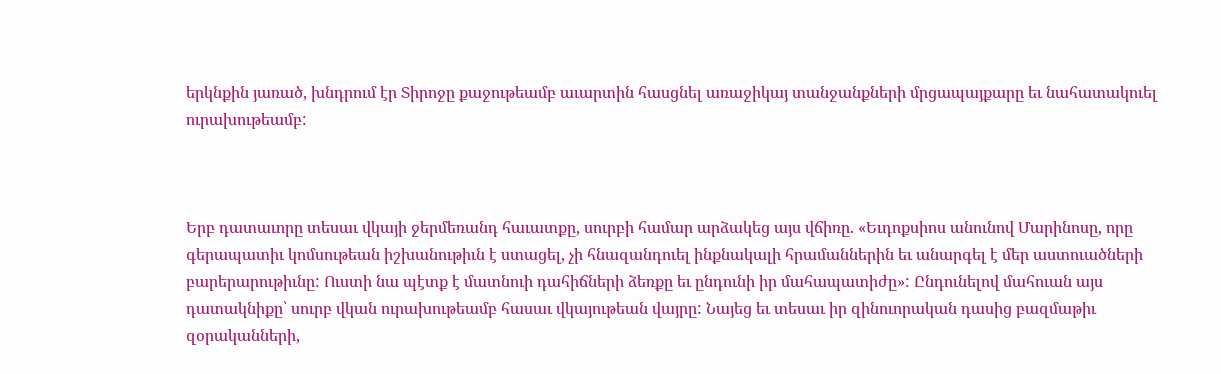երկնքին յառած, խնդրում էր Տիրոջը քաջութեամբ աւարտին հասցնել առաջիկայ տանջանքների մրցապայքարը եւ նահատակուել ուրախութեամբ:



Երբ դատաւորը տեսաւ վկայի ջերմեռանդ հաւատքը, սուրբի համար արձակեց այս վճիռը. «Եւդոքսիոս անունով Մարինոսը, որը գերապատիւ կոմսութեան իշխանութիւն է ստացել, չի հնազանդուել ինքնակալի հրամաններին եւ անարգել է մեր աստուածների բարերարութիւնը: Ուստի նա պէտք է մատնուի դահիճների ձեռքը եւ ընդունի իր մահապատիժը»: Ընդունելով մահուան այս դատակնիքը՝ սուրբ վկան ուրախութեամբ հասաւ վկայութեան վայրը: Նայեց եւ տեսաւ իր զինուորական դասից բազմաթիւ զօրականների,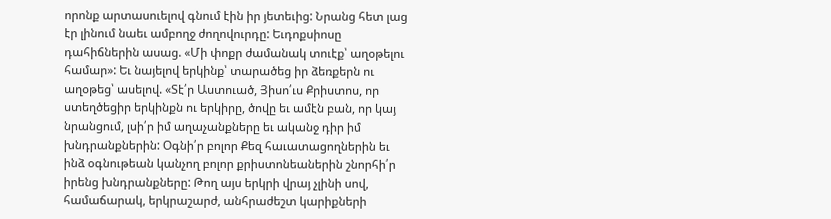որոնք արտասուելով գնում էին իր յետեւից: Նրանց հետ լաց էր լինում նաեւ ամբողջ ժողովուրդը: Եւդոքսիոսը դահիճներին ասաց. «Մի փոքր ժամանակ տուէք՝ աղօթելու համար»: Եւ նայելով երկինք՝ տարածեց իր ձեռքերն ու աղօթեց՝ ասելով. «Տէ՛ր Աստուած, Յիսո՛ւս Քրիստոս, որ ստեղծեցիր երկինքն ու երկիրը, ծովը եւ ամէն բան, որ կայ նրանցում, լսի՛ր իմ աղաչանքները եւ ականջ դիր իմ խնդրանքներին: Օգնի՛ր բոլոր Քեզ հաւատացողներին եւ ինձ օգնութեան կանչող բոլոր քրիստոնեաներին շնորհի՛ր իրենց խնդրանքները: Թող այս երկրի վրայ չլինի սով, համաճարակ, երկրաշարժ, անհրաժեշտ կարիքների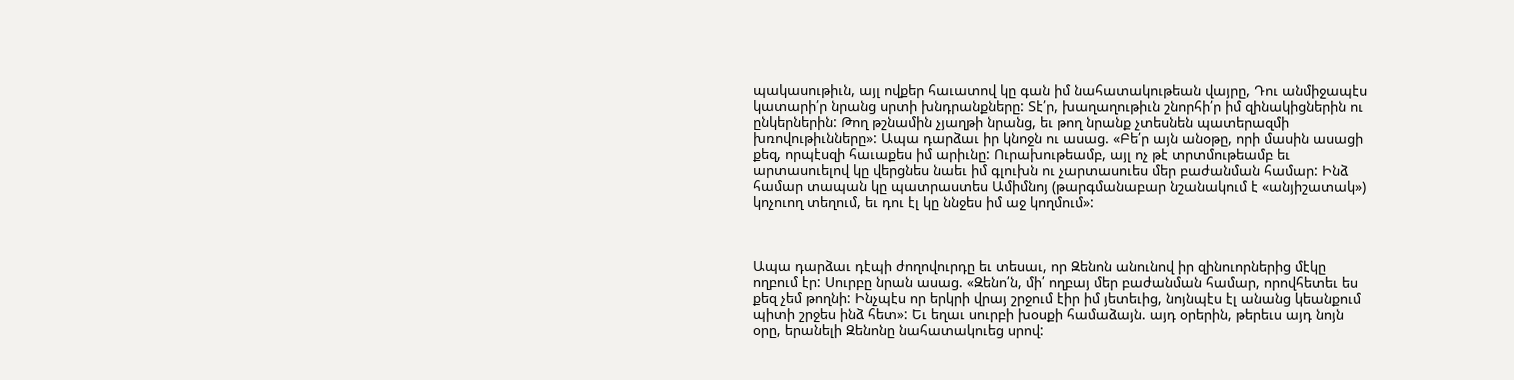պակասութիւն, այլ ովքեր հաւատով կը գան իմ նահատակութեան վայրը, Դու անմիջապէս կատարի՛ր նրանց սրտի խնդրանքները: Տէ՛ր, խաղաղութիւն շնորհի՛ր իմ զինակիցներին ու ընկերներին: Թող թշնամին չյաղթի նրանց, եւ թող նրանք չտեսնեն պատերազմի խռովութիւնները»: Ապա դարձաւ իր կնոջն ու ասաց. «Բե՛ր այն անօթը, որի մասին ասացի քեզ, որպէսզի հաւաքես իմ արիւնը: Ուրախութեամբ, այլ ոչ թէ տրտմութեամբ եւ արտասուելով կը վերցնես նաեւ իմ գլուխն ու չարտասուես մեր բաժանման համար: Ինձ համար տապան կը պատրաստես Ամիմնոյ (թարգմանաբար նշանակում է «անյիշատակ») կոչուող տեղում, եւ դու էլ կը ննջես իմ աջ կողմում»:



Ապա դարձաւ դէպի ժողովուրդը եւ տեսաւ, որ Զենոն անունով իր զինուորներից մէկը ողբում էր: Սուրբը նրան ասաց. «Զենո՛ն, մի՛ ողբայ մեր բաժանման համար, որովհետեւ ես քեզ չեմ թողնի: Ինչպէս որ երկրի վրայ շրջում էիր իմ յետեւից, նոյնպէս էլ անանց կեանքում պիտի շրջես ինձ հետ»: Եւ եղաւ սուրբի խօսքի համաձայն. այդ օրերին, թերեւս այդ նոյն օրը, երանելի Զենոնը նահատակուեց սրով: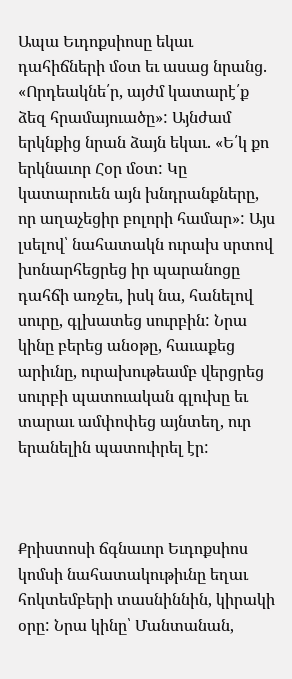Ապա Եւդոքսիոսը եկաւ դահիճների մօտ եւ ասաց նրանց. «Որդեակնե՛ր, այժմ կատարէ՛ք ձեզ հրամայուածը»: Այնժամ երկնքից նրան ձայն եկաւ. «Ե՛կ քո երկնաւոր Հօր մօտ: Կը կատարուեն այն խնդրանքները, որ աղաչեցիր բոլորի համար»: Այս լսելով՝ նահատակն ուրախ սրտով խոնարհեցրեց իր պարանոցը դահճի առջեւ, իսկ նա, հանելով սուրը, գլխատեց սուրբին: Նրա կինը բերեց անօթը, հաւաքեց արիւնը, ուրախութեամբ վերցրեց սուրբի պատուական գլուխը եւ տարաւ ամփոփեց այնտեղ, ուր երանելին պատուիրել էր:



Քրիստոսի ճգնաւոր Եւդոքսիոս կոմսի նահատակութիւնը եղաւ հոկտեմբերի տասնիննին, կիրակի օրը: Նրա կինը՝ Մանտանան,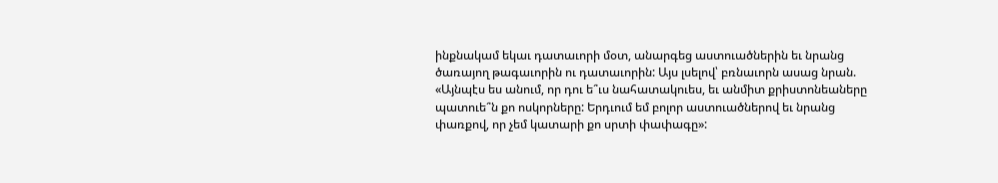ինքնակամ եկաւ դատաւորի մօտ, անարգեց աստուածներին եւ նրանց ծառայող թագաւորին ու դատաւորին: Այս լսելով՝ բռնաւորն ասաց նրան. «Այնպէս ես անում, որ դու ե՞ւս նահատակուես, եւ անմիտ քրիստոնեաները պատուե՞ն քո ոսկորները: Երդւում եմ բոլոր աստուածներով եւ նրանց փառքով, որ չեմ կատարի քո սրտի փափագը»: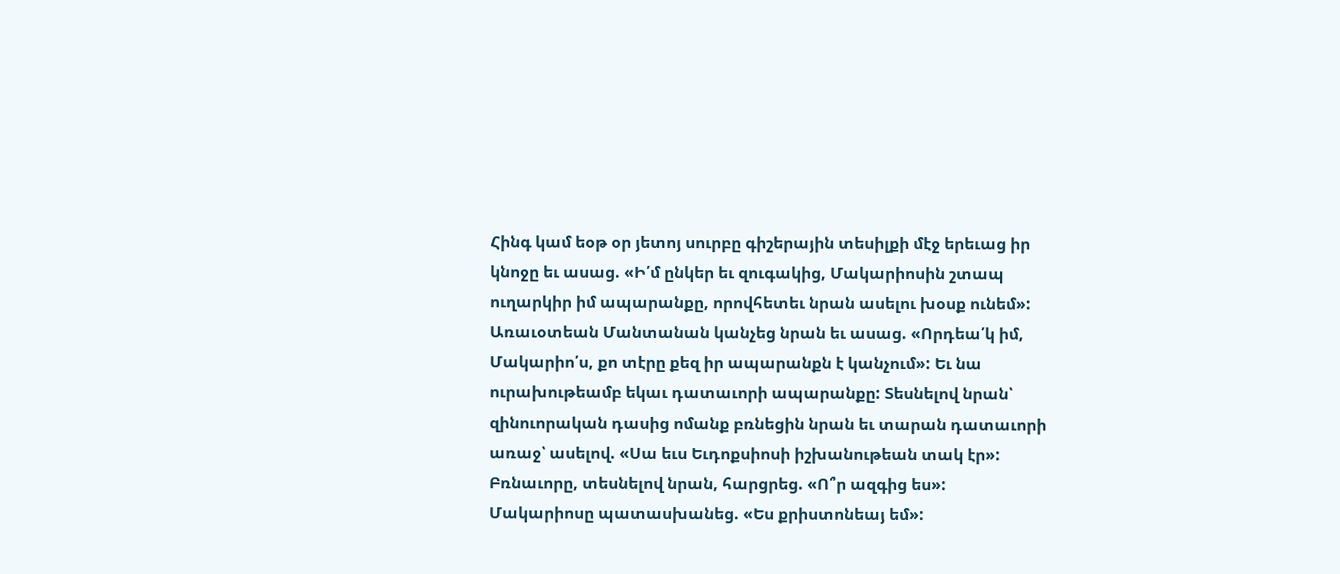Հինգ կամ եօթ օր յետոյ սուրբը գիշերային տեսիլքի մէջ երեւաց իր կնոջը եւ ասաց. «Ի՛մ ընկեր եւ զուգակից, Մակարիոսին շտապ ուղարկիր իմ ապարանքը, որովհետեւ նրան ասելու խօսք ունեմ»: Առաւօտեան Մանտանան կանչեց նրան եւ ասաց. «Որդեա՛կ իմ, Մակարիո՛ս, քո տէրը քեզ իր ապարանքն է կանչում»: Եւ նա ուրախութեամբ եկաւ դատաւորի ապարանքը: Տեսնելով նրան՝ զինուորական դասից ոմանք բռնեցին նրան եւ տարան դատաւորի առաջ՝ ասելով. «Սա եւս Եւդոքսիոսի իշխանութեան տակ էր»: Բռնաւորը, տեսնելով նրան, հարցրեց. «Ո՞ր ազգից ես»: Մակարիոսը պատասխանեց. «Ես քրիստոնեայ եմ»: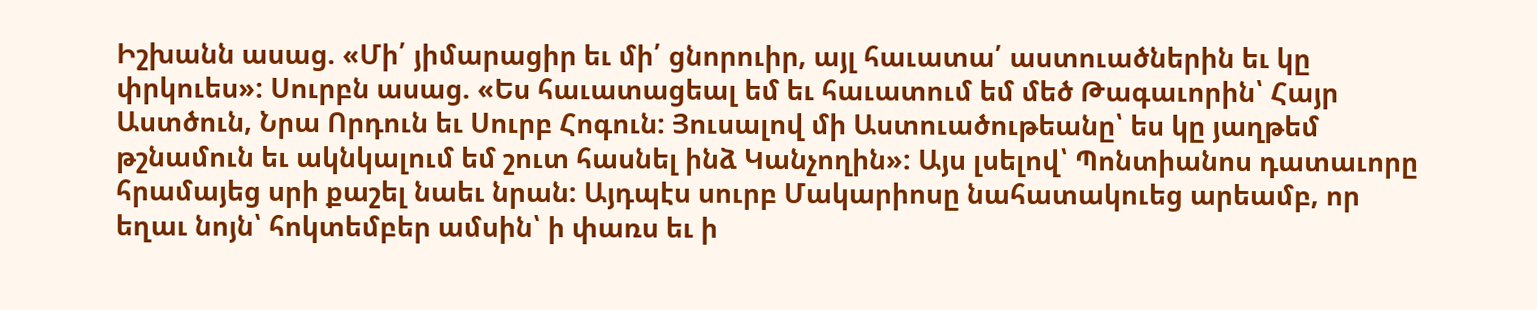Իշխանն ասաց. «Մի՛ յիմարացիր եւ մի՛ ցնորուիր, այլ հաւատա՛ աստուածներին եւ կը փրկուես»: Սուրբն ասաց. «Ես հաւատացեալ եմ եւ հաւատում եմ մեծ Թագաւորին՝ Հայր Աստծուն, Նրա Որդուն եւ Սուրբ Հոգուն: Յուսալով մի Աստուածութեանը՝ ես կը յաղթեմ թշնամուն եւ ակնկալում եմ շուտ հասնել ինձ Կանչողին»: Այս լսելով՝ Պոնտիանոս դատաւորը հրամայեց սրի քաշել նաեւ նրան: Այդպէս սուրբ Մակարիոսը նահատակուեց արեամբ, որ եղաւ նոյն՝ հոկտեմբեր ամսին՝ ի փառս եւ ի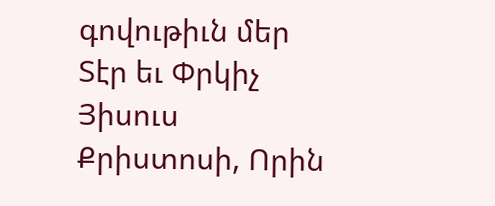գովութիւն մեր Տէր եւ Փրկիչ Յիսուս Քրիստոսի, Որին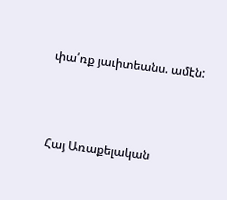փա՛ռք յաւիտեանս. ամէն:



Հայ Առաքելական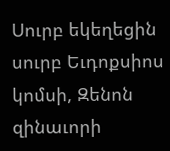Սուրբ եկեղեցին սուրբ Եւդոքսիոս կոմսի, Զենոն զինաւորի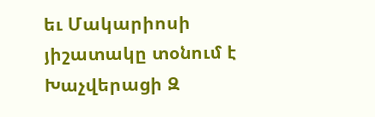եւ Մակարիոսի յիշատակը տօնում է Խաչվերացի Զ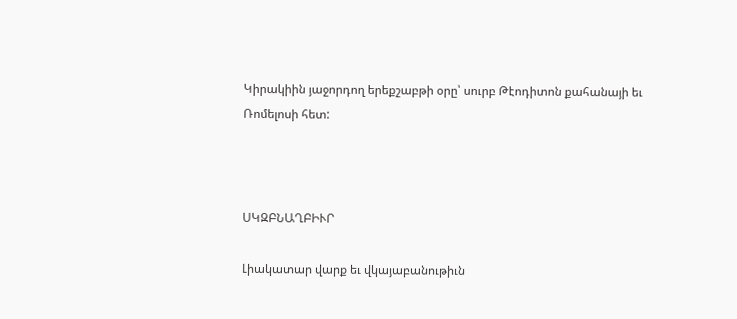Կիրակիին յաջորդող երեքշաբթի օրը՝ սուրբ Թէոդիտոն քահանայի եւ Ռոմելոսի հետ:



ՍԿԶԲՆԱՂԲԻՒՐ

Լիակատար վարք եւ վկայաբանութիւն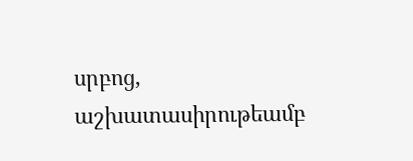սրբոց, աշխատասիրութեամբ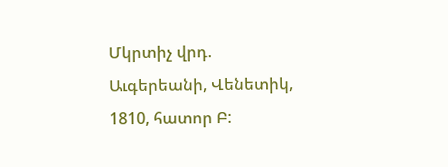Մկրտիչ վրդ. Աւգերեանի, Վենետիկ, 1810, հատոր Բ: